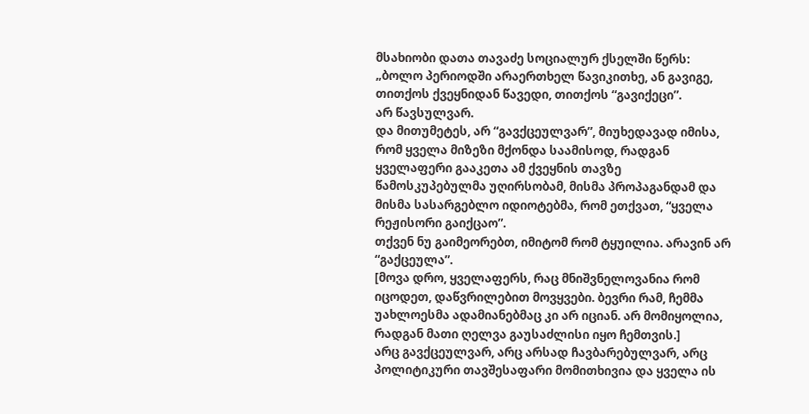მსახიობი დათა თავაძე სოციალურ ქსელში წერს:
„ბოლო პერიოდში არაერთხელ წავიკითხე, ან გავიგე, თითქოს ქვეყნიდან წავედი, თითქოს “გავიქეცი”.
არ წავსულვარ.
და მითუმეტეს, არ “გავქცეულვარ”, მიუხედავად იმისა, რომ ყველა მიზეზი მქონდა საამისოდ, რადგან ყველაფერი გააკეთა ამ ქვეყნის თავზე წამოსკუპებულმა უღირსობამ, მისმა პროპაგანდამ და მისმა სასარგებლო იდიოტებმა, რომ ეთქვათ, “ყველა რეჟისორი გაიქცაო”.
თქვენ ნუ გაიმეორებთ, იმიტომ რომ ტყუილია. არავინ არ “გაქცეულა”.
[მოვა დრო, ყველაფერს, რაც მნიშვნელოვანია რომ იცოდეთ, დაწვრილებით მოვყვები. ბევრი რამ, ჩემმა უახლოესმა ადამიანებმაც კი არ იციან. არ მომიყოლია, რადგან მათი ღელვა გაუსაძლისი იყო ჩემთვის.]
არც გავქცეულვარ, არც არსად ჩავბარებულვარ, არც პოლიტიკური თავშესაფარი მომითხივია და ყველა ის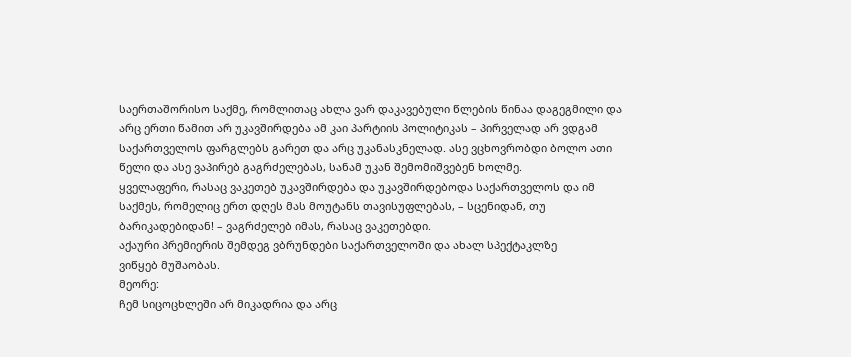საერთაშორისო საქმე, რომლითაც ახლა ვარ დაკავებული წლების წინაა დაგეგმილი და არც ერთი წამით არ უკავშირდება ამ კაი პარტიის პოლიტიკას – პირველად არ ვდგამ საქართველოს ფარგლებს გარეთ და არც უკანასკნელად. ასე ვცხოვრობდი ბოლო ათი წელი და ასე ვაპირებ გაგრძელებას, სანამ უკან შემომიშვებენ ხოლმე.
ყველაფერი, რასაც ვაკეთებ უკავშირდება და უკავშირდებოდა საქართველოს და იმ საქმეს, რომელიც ერთ დღეს მას მოუტანს თავისუფლებას, – სცენიდან, თუ ბარიკადებიდან! – ვაგრძელებ იმას, რასაც ვაკეთებდი.
აქაური პრემიერის შემდეგ ვბრუნდები საქართველოში და ახალ სპექტაკლზე
ვიწყებ მუშაობას.
მეორე:
ჩემ სიცოცხლეში არ მიკადრია და არც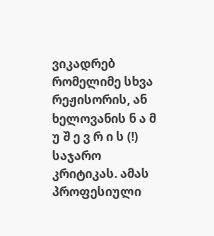ვიკადრებ რომელიმე სხვა რეჟისორის, ან ხელოვანის ნ ა მ უ შ ე ვ რ ი ს (!) საჯარო კრიტიკას. ამას პროფესიული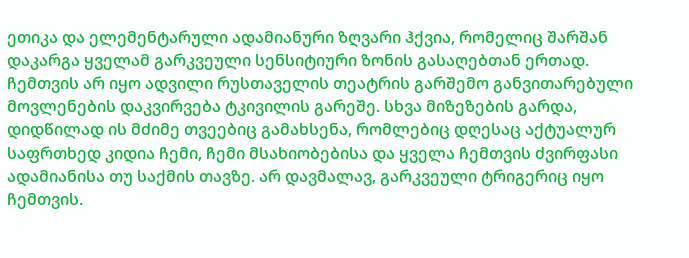ეთიკა და ელემენტარული ადამიანური ზღვარი ჰქვია, რომელიც შარშან დაკარგა ყველამ გარკვეული სენსიტიური ზონის გასაღებთან ერთად.
ჩემთვის არ იყო ადვილი რუსთაველის თეატრის გარშემო განვითარებული მოვლენების დაკვირვება ტკივილის გარეშე. სხვა მიზეზების გარდა, დიდწილად ის მძიმე თვეებიც გამახსენა, რომლებიც დღესაც აქტუალურ საფრთხედ კიდია ჩემი, ჩემი მსახიობებისა და ყველა ჩემთვის ძვირფასი ადამიანისა თუ საქმის თავზე. არ დავმალავ, გარკვეული ტრიგერიც იყო ჩემთვის.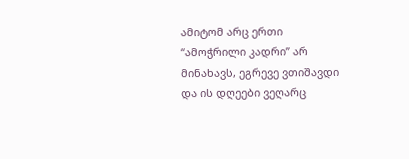ამიტომ არც ერთი “ამოჭრილი კადრი” არ მინახავს, ეგრევე ვთიშავდი და ის დღეები ვეღარც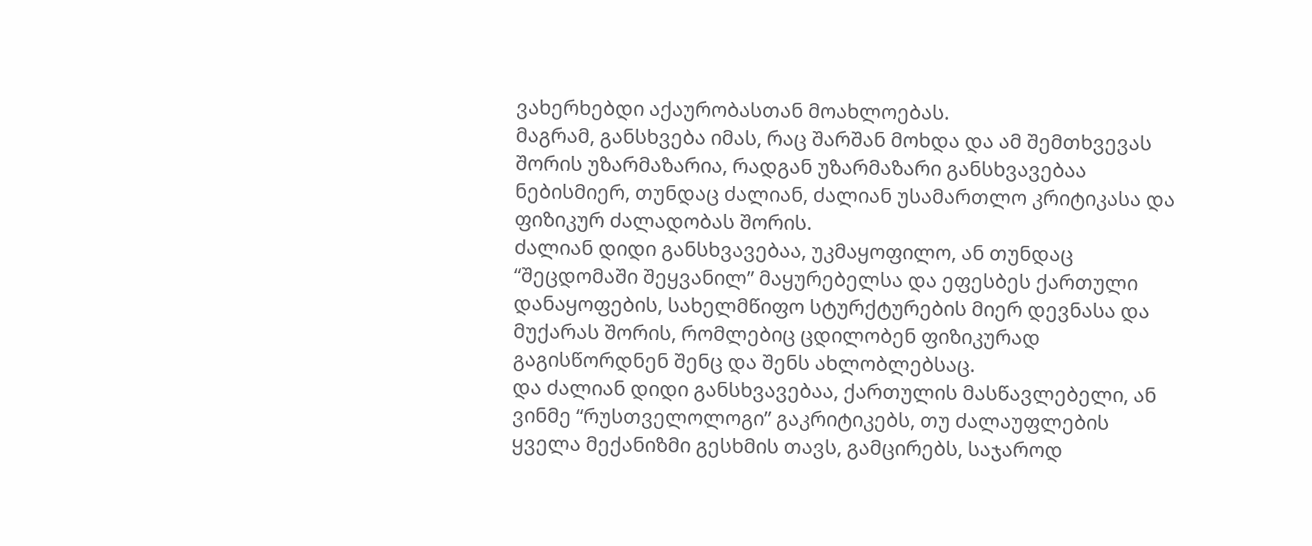ვახერხებდი აქაურობასთან მოახლოებას.
მაგრამ, განსხვება იმას, რაც შარშან მოხდა და ამ შემთხვევას შორის უზარმაზარია, რადგან უზარმაზარი განსხვავებაა ნებისმიერ, თუნდაც ძალიან, ძალიან უსამართლო კრიტიკასა და ფიზიკურ ძალადობას შორის.
ძალიან დიდი განსხვავებაა, უკმაყოფილო, ან თუნდაც “შეცდომაში შეყვანილ” მაყურებელსა და ეფესბეს ქართული დანაყოფების, სახელმწიფო სტურქტურების მიერ დევნასა და მუქარას შორის, რომლებიც ცდილობენ ფიზიკურად გაგისწორდნენ შენც და შენს ახლობლებსაც.
და ძალიან დიდი განსხვავებაა, ქართულის მასწავლებელი, ან ვინმე “რუსთველოლოგი” გაკრიტიკებს, თუ ძალაუფლების ყველა მექანიზმი გესხმის თავს, გამცირებს, საჯაროდ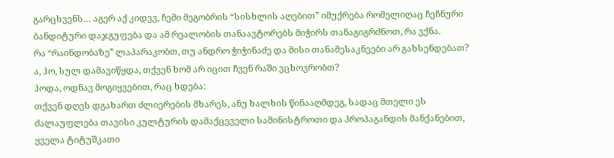გარცხვენს… აგერ აქ კიდევ, ჩემი მეგობრის “სისხლის აღებით” იმუქრება რომელიღაც ჩეჩნური ბანდიტური დაჯგუფება და ამ რეალობის თანაავტორებს მიჭირს თანაგიგრძნოთ, რა ვქნა.
რა “რაინდობაზე” ლაპარაკობთ, თუ ანდრო ჭიჭინაძე და მისი თანამესაკნეები არ გახსენდებათ?
ა, ჰო, სულ დამავიწყდა, თქვენ ხომ არ იცით ჩვენ რაში ვცხოვრობთ?
ჰოდა, ოდნავ მოგიყვებით, რაც ხდება:
თქვენ დღეს დგახართ ძლიერების მხარეს, ანუ ხალხის წინააღმდეგ, სადაც მთელი ეს ძალაუფლება თავისი კულტურის დამაქცეველი სამინისტროთი და პროპაგანდის მანქანებით, ყველა ტიტუშკათი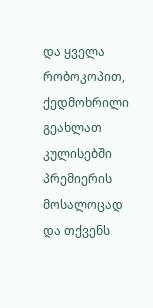და ყველა რობოკოპით, ქედმოხრილი გეახლათ კულისებში პრემიერის მოსალოცად და თქვენს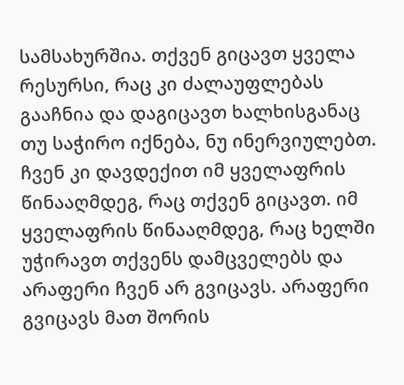სამსახურშია. თქვენ გიცავთ ყველა რესურსი, რაც კი ძალაუფლებას გააჩნია და დაგიცავთ ხალხისგანაც თუ საჭირო იქნება, ნუ ინერვიულებთ.
ჩვენ კი დავდექით იმ ყველაფრის წინააღმდეგ, რაც თქვენ გიცავთ. იმ ყველაფრის წინააღმდეგ, რაც ხელში უჭირავთ თქვენს დამცველებს და არაფერი ჩვენ არ გვიცავს. არაფერი გვიცავს მათ შორის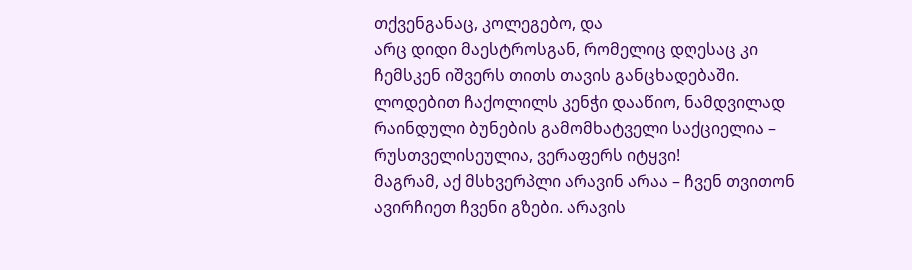თქვენგანაც, კოლეგებო, და
არც დიდი მაესტროსგან, რომელიც დღესაც კი ჩემსკენ იშვერს თითს თავის განცხადებაში. ლოდებით ჩაქოლილს კენჭი დააწიო, ნამდვილად რაინდული ბუნების გამომხატველი საქციელია – რუსთველისეულია, ვერაფერს იტყვი!
მაგრამ, აქ მსხვერპლი არავინ არაა – ჩვენ თვითონ ავირჩიეთ ჩვენი გზები. არავის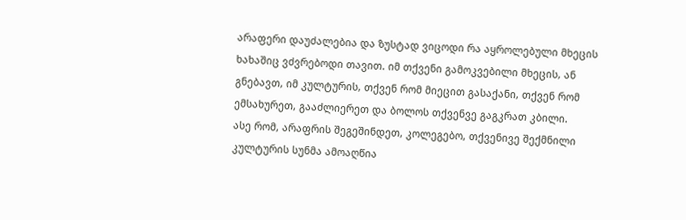არაფერი დაუძალებია და ზუსტად ვიცოდი რა აყროლებული მხეცის ხახაშიც ვძვრებოდი თავით. იმ თქვენი გამოკვებილი მხეცის, ან გნებავთ, იმ კულტურის, თქვენ რომ მიეცით გასაქანი, თქვენ რომ ემსახურეთ, გააძლიერეთ და ბოლოს თქვენვე გაგკრათ კბილი.
ასე რომ, არაფრის შეგეშინდეთ, კოლეგებო, თქვენივე შექმნილი კულტურის სუნმა ამოაღწია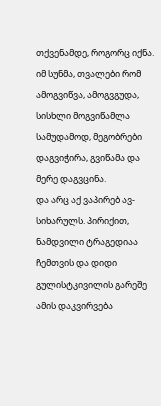თქვენამდე, როგორც იქნა.
იმ სუნმა, თვალები რომ ამოგვიწვა, ამოგვგუდა, სისხლი მოგვიწამლა სამუდამოდ, მეგობრები დაგვიჭირა, გვიწამა და მერე დაგვცინა.
და არც აქ ვაპირებ ავ-სიხარულს. პირიქით, ნამდვილი ტრაგედიაა ჩემთვის და დიდი გულისტკივილის გარეშე ამის დაკვირვება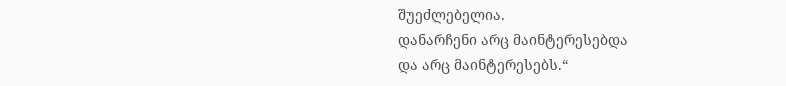შუეძლებელია.
დანარჩენი არც მაინტერესებდა
და არც მაინტერესებს.“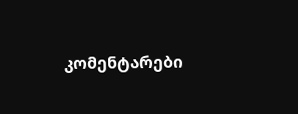კომენტარები